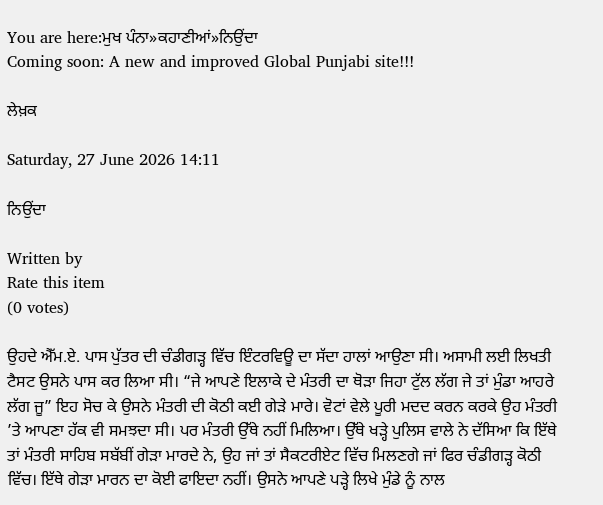You are here:ਮੁਖ ਪੰਨਾ»ਕਹਾਣੀਆਂ»ਨਿਉਂਦਾ
Coming soon: A new and improved Global Punjabi site!!!

ਲੇਖ਼ਕ

Saturday, 27 June 2026 14:11

ਨਿਉਂਦਾ

Written by
Rate this item
(0 votes)

ਉਹਦੇ ਐੱਮ.ਏ. ਪਾਸ ਪੁੱਤਰ ਦੀ ਚੰਡੀਗੜ੍ਹ ਵਿੱਚ ਇੰਟਰਵਿਊ ਦਾ ਸੱਦਾ ਹਾਲਾਂ ਆਉਣਾ ਸੀ। ਅਸਾਮੀ ਲਈ ਲਿਖਤੀ ਟੈਸਟ ਉਸਨੇ ਪਾਸ ਕਰ ਲਿਆ ਸੀ। “ਜੇ ਆਪਣੇ ਇਲਾਕੇ ਦੇ ਮੰਤਰੀ ਦਾ ਥੋੜਾ ਜਿਹਾ ਟੁੱਲ ਲੱਗ ਜੇ ਤਾਂ ਮੁੰਡਾ ਆਹਰੇ ਲੱਗ ਜੂ” ਇਹ ਸੋਚ ਕੇ ਉਸਨੇ ਮੰਤਰੀ ਦੀ ਕੋਠੀ ਕਈ ਗੇੜੇ ਮਾਰੇ। ਵੋਟਾਂ ਵੇਲੇ ਪੂਰੀ ਮਦਦ ਕਰਨ ਕਰਕੇ ਉਹ ਮੰਤਰੀ ’ਤੇ ਆਪਣਾ ਹੱਕ ਵੀ ਸਮਝਦਾ ਸੀ। ਪਰ ਮੰਤਰੀ ਉੱਥੇ ਨਹੀਂ ਮਿਲਿਆ। ਉੱਥੇ ਖੜ੍ਹੇ ਪੁਲਿਸ ਵਾਲੇ ਨੇ ਦੱਸਿਆ ਕਿ ਇੱਥੇ ਤਾਂ ਮੰਤਰੀ ਸਾਹਿਬ ਸਬੱਬੀਂ ਗੇੜਾ ਮਾਰਦੇ ਨੇ, ਉਹ ਜਾਂ ਤਾਂ ਸੈਕਟਰੀਏਟ ਵਿੱਚ ਮਿਲਣਗੇ ਜਾਂ ਫਿਰ ਚੰਡੀਗੜ੍ਹ ਕੋਠੀ ਵਿੱਚ। ਇੱਥੇ ਗੇੜਾ ਮਾਰਨ ਦਾ ਕੋਈ ਫਾਇਦਾ ਨਹੀਂ। ਉਸਨੇ ਆਪਣੇ ਪੜ੍ਹੇ ਲਿਖੇ ਮੁੰਡੇ ਨੂੰ ਨਾਲ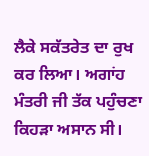ਲੈਕੇ ਸਕੱਤਰੇਤ ਦਾ ਰੁਖ ਕਰ ਲਿਆ। ਅਗਾਂਹ ਮੰਤਰੀ ਜੀ ਤੱਕ ਪਹੁੰਚਣਾ ਕਿਹੜਾ ਅਸਾਨ ਸੀ।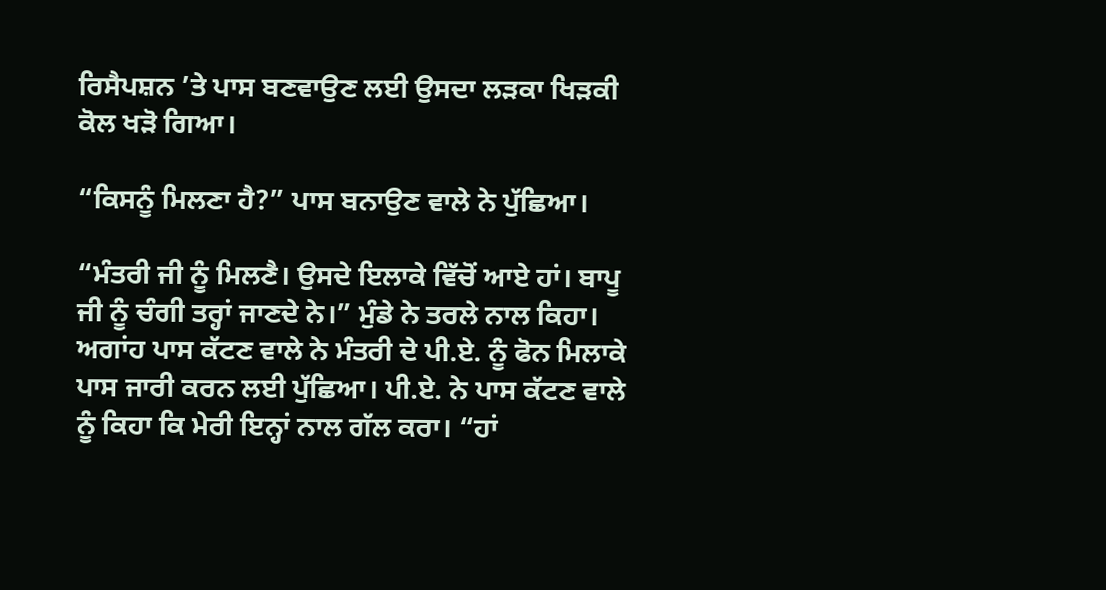ਰਿਸੈਪਸ਼ਨ ’ਤੇ ਪਾਸ ਬਣਵਾਉਣ ਲਈ ਉਸਦਾ ਲੜਕਾ ਖਿੜਕੀ ਕੋਲ ਖੜੋ ਗਿਆ।

“ਕਿਸਨੂੰ ਮਿਲਣਾ ਹੈ?” ਪਾਸ ਬਨਾਉਣ ਵਾਲੇ ਨੇ ਪੁੱਛਿਆ।

“ਮੰਤਰੀ ਜੀ ਨੂੰ ਮਿਲਣੈ। ਉਸਦੇ ਇਲਾਕੇ ਵਿੱਚੋਂ ਆਏ ਹਾਂ। ਬਾਪੂ ਜੀ ਨੂੰ ਚੰਗੀ ਤਰ੍ਹਾਂ ਜਾਣਦੇ ਨੇ।” ਮੁੰਡੇ ਨੇ ਤਰਲੇ ਨਾਲ ਕਿਹਾ। ਅਗਾਂਹ ਪਾਸ ਕੱਟਣ ਵਾਲੇ ਨੇ ਮੰਤਰੀ ਦੇ ਪੀ.ਏ. ਨੂੰ ਫੋਨ ਮਿਲਾਕੇ ਪਾਸ ਜਾਰੀ ਕਰਨ ਲਈ ਪੁੱਛਿਆ। ਪੀ.ਏ. ਨੇ ਪਾਸ ਕੱਟਣ ਵਾਲੇ ਨੂੰ ਕਿਹਾ ਕਿ ਮੇਰੀ ਇਨ੍ਹਾਂ ਨਾਲ ਗੱਲ ਕਰਾ। “ਹਾਂ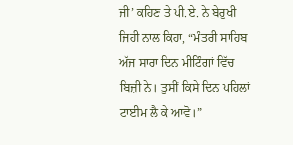ਜੀ’ ਕਹਿਣ ਤੇ ਪੀ.ਏ. ਨੇ ਬੇਰੁਖੀ ਜਿਹੀ ਨਾਲ ਕਿਹਾ, “ਮੰਤਰੀ ਸਾਹਿਬ ਅੱਜ ਸਾਰਾ ਦਿਨ ਮੀਟਿੰਗਾਂ ਵਿੱਚ ਬਿਜ਼ੀ ਨੇ। ਤੁਸੀਂ ਕਿਸੇ ਦਿਨ ਪਹਿਲਾਂ ਟਾਈਮ ਲੈ ਕੇ ਆਵੋ।”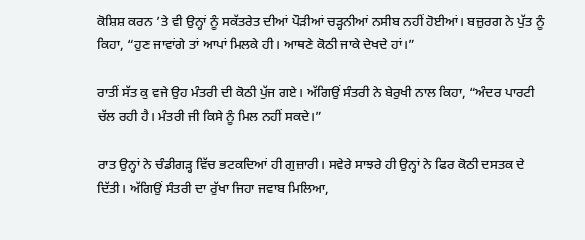ਕੋਸ਼ਿਸ਼ ਕਰਨ ’ਤੇ ਵੀ ਉਨ੍ਹਾਂ ਨੂੰ ਸਕੱਤਰੇਤ ਦੀਆਂ ਪੌੜੀਆਂ ਚੜ੍ਹਨੀਆਂ ਨਸੀਬ ਨਹੀਂ ਹੋਈਆਂ। ਬਜ਼ੁਰਗ ਨੇ ਪੁੱਤ ਨੂੰ ਕਿਹਾ, “ਹੁਣ ਜਾਵਾਂਗੇ ਤਾਂ ਆਪਾਂ ਮਿਲਕੇ ਹੀ। ਆਥਣੇ ਕੋਠੀ ਜਾਕੇ ਦੇਖਦੇ ਹਾਂ।”

ਰਾਤੀਂ ਸੱਤ ਕੁ ਵਜੇ ਉਹ ਮੰਤਰੀ ਦੀ ਕੋਠੀ ਪੁੱਜ ਗਏ। ਅੱਗਿਉਂ ਸੰਤਰੀ ਨੇ ਬੇਰੁਖੀ ਨਾਲ ਕਿਹਾ, “ਅੰਦਰ ਪਾਰਟੀ ਚੱਲ ਰਹੀ ਹੈ। ਮੰਤਰੀ ਜੀ ਕਿਸੇ ਨੂੰ ਮਿਲ ਨਹੀਂ ਸਕਦੇ।”

ਰਾਤ ਉਨ੍ਹਾਂ ਨੇ ਚੰਡੀਗੜ੍ਹ ਵਿੱਚ ਭਟਕਦਿਆਂ ਹੀ ਗੁਜ਼ਾਰੀ। ਸਵੇਰੇ ਸਾਝਰੇ ਹੀ ਉਨ੍ਹਾਂ ਨੇ ਫਿਰ ਕੋਠੀ ਦਸਤਕ ਦੇ ਦਿੱਤੀ। ਅੱਗਿਉਂ ਸੰਤਰੀ ਦਾ ਰੁੱਖਾ ਜਿਹਾ ਜਵਾਬ ਮਿਲਿਆ,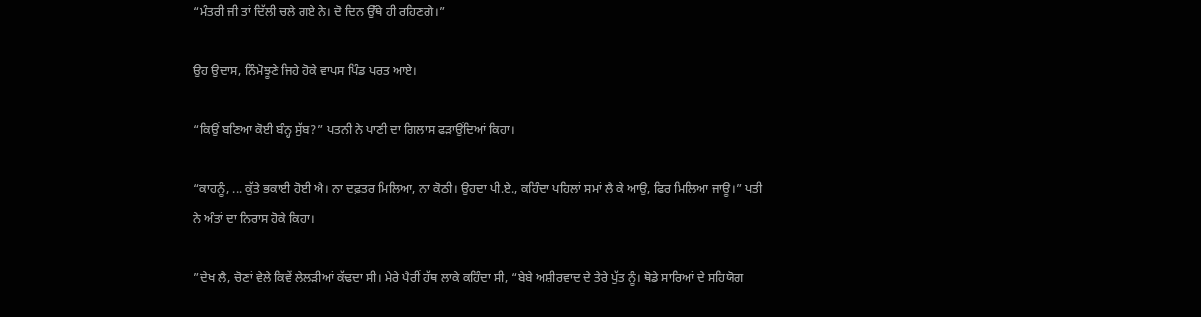“ਮੰਤਰੀ ਜੀ ਤਾਂ ਦਿੱਲੀ ਚਲੇ ਗਏ ਨੇ। ਦੋ ਦਿਨ ਉੱਥੇ ਹੀ ਰਹਿਣਗੇ।”

ਉਹ ਉਦਾਸ, ਨਿੰਮੋਝੂਣੇ ਜਿਹੇ ਹੋਕੇ ਵਾਪਸ ਪਿੰਡ ਪਰਤ ਆਏ।

“ਕਿਉਂ ਬਣਿਆ ਕੋਈ ਬੰਨ੍ਹ ਸੁੱਬ?” ਪਤਨੀ ਨੇ ਪਾਣੀ ਦਾ ਗਿਲਾਸ ਫੜਾਉਂਦਿਆਂ ਕਿਹਾ।

“ਕਾਹਨੂੰ, ... ਕੁੱਤੇ ਭਕਾਈ ਹੋਈ ਐ। ਨਾ ਦਫ਼ਤਰ ਮਿਲਿਆ, ਨਾ ਕੋਠੀ। ਉਹਦਾ ਪੀ.ਏ., ਕਹਿੰਦਾ ਪਹਿਲਾਂ ਸਮਾਂ ਲੈ ਕੇ ਆਉ, ਫਿਰ ਮਿਲਿਆ ਜਾਊ।” ਪਤੀ ਨੇ ਅੰਤਾਂ ਦਾ ਨਿਰਾਸ ਹੋਕੇ ਕਿਹਾ।

”ਦੇਖ ਲੈ, ਚੋਣਾਂ ਵੇਲੇ ਕਿਵੇਂ ਲੇਲੜੀਆਂ ਕੱਢਦਾ ਸੀ। ਮੇਰੇ ਪੈਰੀਂ ਹੱਥ ਲਾਕੇ ਕਹਿੰਦਾ ਸੀ, “ਬੇਬੇ ਅਸ਼ੀਰਵਾਦ ਦੇ ਤੇਰੇ ਪੁੱਤ ਨੂੰ। ਥੋਡੇ ਸਾਰਿਆਂ ਦੇ ਸਹਿਯੋਗ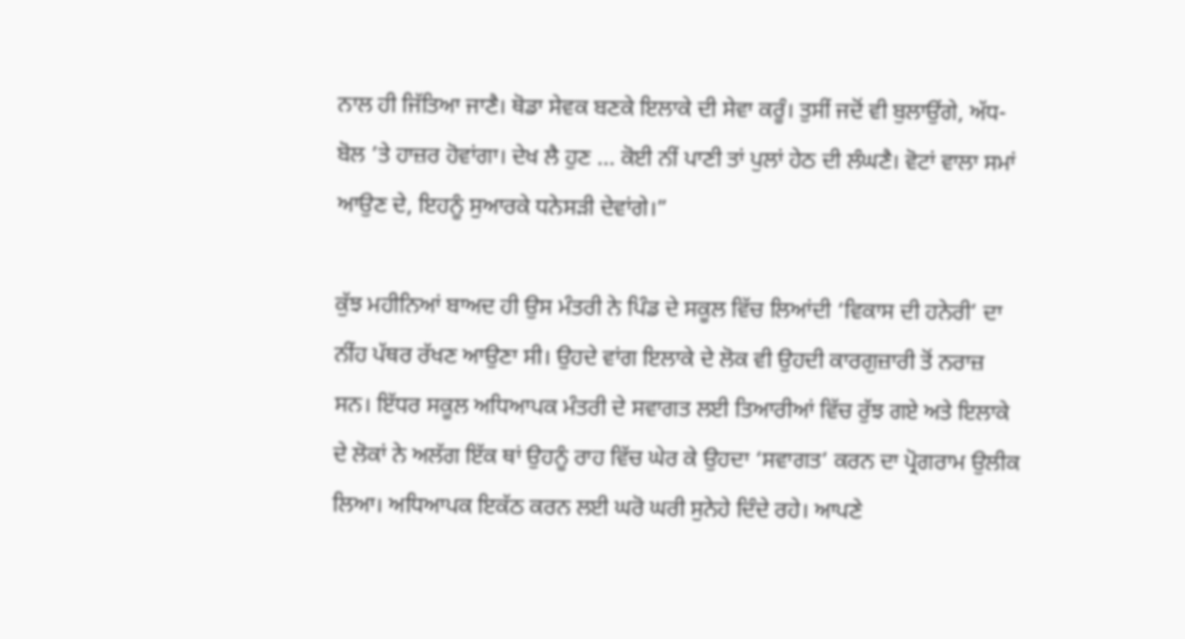ਨਾਲ ਹੀ ਜਿੱਤਿਆ ਜਾਣੈ। ਥੋਡਾ ਸੇਵਕ ਬਣਕੇ ਇਲਾਕੇ ਦੀ ਸੇਵਾ ਕਰੂੰ। ਤੁਸੀਂ ਜਦੋਂ ਵੀ ਬੁਲਾਉਂਗੇ, ਅੱਧ-ਬੋਲ ’ਤੇ ਹਾਜ਼ਰ ਹੋਵਾਂਗਾ। ਦੇਖ ਲੈ ਹੁਣ ... ਕੋਈ ਨੀਂ ਪਾਣੀ ਤਾਂ ਪੁਲਾਂ ਹੇਠ ਦੀ ਲੰਘਣੈ। ਵੋਟਾਂ ਵਾਲਾ ਸਮਾਂ ਆਉਣ ਦੇ, ਇਹਨੂੰ ਸੁਆਰਕੇ ਧਨੇਸੜੀ ਦੇਵਾਂਗੇ।”

ਕੁੱਝ ਮਹੀਨਿਆਂ ਬਾਅਦ ਹੀ ਉਸ ਮੰਤਰੀ ਨੇ ਪਿੰਡ ਦੇ ਸਕੂਲ ਵਿੱਚ ਲਿਆਂਦੀ ‘ਵਿਕਾਸ ਦੀ ਹਨੇਰੀ’ ਦਾ ਨੀਂਹ ਪੱਥਰ ਰੱਖਣ ਆਉਣਾ ਸੀ। ਉਹਦੇ ਵਾਂਗ ਇਲਾਕੇ ਦੇ ਲੋਕ ਵੀ ਉਹਦੀ ਕਾਰਗੁਜ਼ਾਰੀ ਤੋਂ ਨਰਾਜ਼ ਸਨ। ਇੱਧਰ ਸਕੂਲ ਅਧਿਆਪਕ ਮੰਤਰੀ ਦੇ ਸਵਾਗਤ ਲਈ ਤਿਆਰੀਆਂ ਵਿੱਚ ਰੁੱਝ ਗਏ ਅਤੇ ਇਲਾਕੇ ਦੇ ਲੋਕਾਂ ਨੇ ਅਲੱਗ ਇੱਕ ਥਾਂ ਉਹਨੂੰ ਰਾਹ ਵਿੱਚ ਘੇਰ ਕੇ ਉਹਦਾ ‘ਸਵਾਗਤ’ ਕਰਨ ਦਾ ਪ੍ਰੋਗਰਾਮ ਉਲੀਕ ਲਿਆ। ਅਧਿਆਪਕ ਇਕੱਠ ਕਰਨ ਲਈ ਘਰੋ ਘਰੀ ਸੁਨੇਹੇ ਦਿੰਦੇ ਰਹੇ। ਆਪਣੇ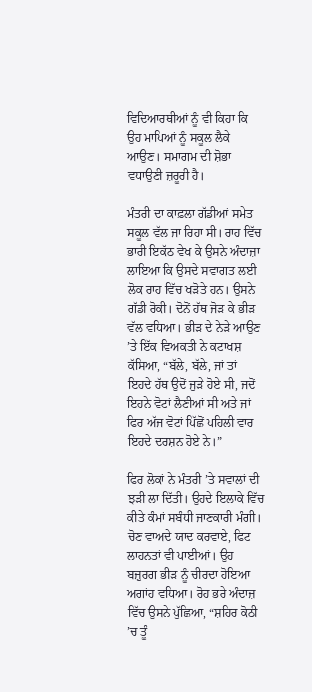ਵਿਦਿਆਰਥੀਆਂ ਨੂੰ ਵੀ ਕਿਹਾ ਕਿ ਉਹ ਮਾਪਿਆਂ ਨੂੰ ਸਕੂਲ ਲੈਕੇ ਆਉਣ। ਸਮਾਗਮ ਦੀ ਸ਼ੋਭਾ ਵਧਾਉਣੀ ਜ਼ਰੂਰੀ ਹੈ।

ਮੰਤਰੀ ਦਾ ਕਾਫ਼ਲਾ ਗੱਡੀਆਂ ਸਮੇਤ ਸਕੂਲ ਵੱਲ ਜਾ ਰਿਹਾ ਸੀ। ਰਾਹ ਵਿੱਚ ਭਾਰੀ ਇਕੱਠ ਵੇਖ ਕੇ ਉਸਨੇ ਅੰਦਾਜ਼ਾ ਲਾਇਆ ਕਿ ਉਸਦੇ ਸਵਾਗਤ ਲਈ ਲੋਕ ਰਾਹ ਵਿੱਚ ਖੜੋਤੇ ਹਨ। ਉਸਨੇ ਗੱਡੀ ਰੋਕੀ। ਦੋਨੋਂ ਹੱਥ ਜੋੜ ਕੇ ਭੀੜ ਵੱਲ ਵਧਿਆ। ਭੀੜ ਦੇ ਨੇੜੇ ਆਉਣ ’ਤੇ ਇੱਕ ਵਿਅਕਤੀ ਨੇ ਕਟਾਖਸ਼ ਕੱਸਿਆ, “ਬੱਲੇ, ਬੱਲੇ, ਜਾਂ ਤਾਂ ਇਹਦੇ ਹੱਥ ਉਦੋਂ ਜੁੜੇ ਹੋਏ ਸੀ, ਜਦੋਂ ਇਹਨੇ ਵੋਟਾਂ ਲੈਣੀਆਂ ਸੀ ਅਤੇ ਜਾਂ ਫਿਰ ਅੱਜ ਵੋਟਾਂ ਪਿੱਛੋਂ ਪਹਿਲੀ ਵਾਰ ਇਹਦੇ ਦਰਸ਼ਨ ਹੋਏ ਨੇ।”

ਫਿਰ ਲੋਕਾਂ ਨੇ ਮੰਤਰੀ ’ਤੇ ਸਵਾਲਾਂ ਦੀ ਝੜੀ ਲਾ ਦਿੱਤੀ। ਉਹਦੇ ਇਲਾਕੇ ਵਿੱਚ ਕੀਤੇ ਕੰਮਾਂ ਸਬੰਧੀ ਜਾਣਕਾਰੀ ਮੰਗੀ। ਚੋਣ ਵਾਅਦੇ ਯਾਦ ਕਰਵਾਏ, ਫਿਟ ਲਾਹਨਤਾਂ ਵੀ ਪਾਈਆਂ। ਉਹ ਬਜ਼ੁਰਗ ਭੀੜ ਨੂੰ ਚੀਰਦਾ ਹੋਇਆ ਅਗਾਂਹ ਵਧਿਆ। ਰੋਹ ਭਰੇ ਅੰਦਾਜ਼ ਵਿੱਚ ਉਸਨੇ ਪੁੱਛਿਆ, “ਸ਼ਹਿਰ ਕੋਠੀ ’ਚ ਤੂੰ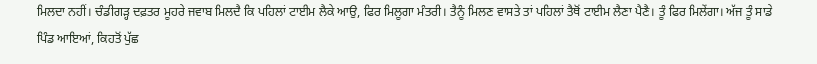ਮਿਲਦਾ ਨਹੀਂ। ਚੰਡੀਗੜ੍ਹ ਦਫ਼ਤਰ ਮੂਹਰੇ ਜਵਾਬ ਮਿਲਦੈ ਕਿ ਪਹਿਲਾਂ ਟਾਈਮ ਲੈਕੇ ਆਉ, ਫਿਰ ਮਿਲੂਗਾ ਮੰਤਰੀ। ਤੈਨੂੰ ਮਿਲਣ ਵਾਸਤੇ ਤਾਂ ਪਹਿਲਾਂ ਤੈਥੋਂ ਟਾਈਮ ਲੈਣਾ ਪੈਣੈ। ਤੂੰ ਫਿਰ ਮਿਲੇਂਗਾ। ਅੱਜ ਤੂੰ ਸਾਡੇ ਪਿੰਡ ਆਇਆਂ, ਕਿਹਤੋਂ ਪੁੱਛ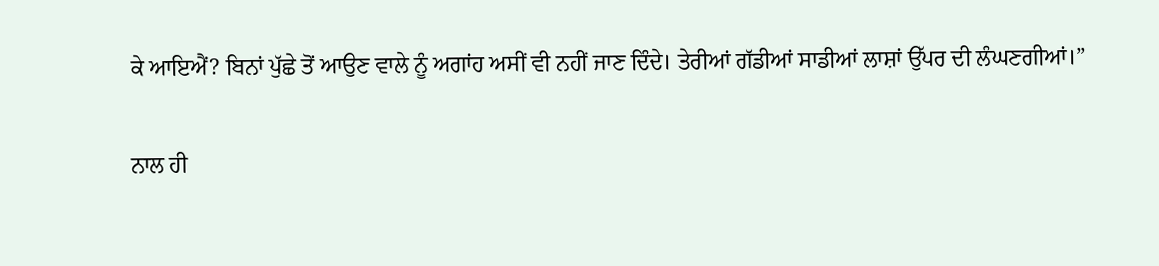ਕੇ ਆਇਐਂ? ਬਿਨਾਂ ਪੁੱਛੇ ਤੋਂ ਆਉਣ ਵਾਲੇ ਨੂੰ ਅਗਾਂਹ ਅਸੀਂ ਵੀ ਨਹੀਂ ਜਾਣ ਦਿੰਦੇ। ਤੇਰੀਆਂ ਗੱਡੀਆਂ ਸਾਡੀਆਂ ਲਾਸ਼ਾਂ ਉੱਪਰ ਦੀ ਲੰਘਣਗੀਆਂ।”

ਨਾਲ ਹੀ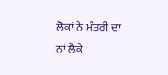ਲੋਕਾਂ ਨੇ ਮੰਤਰੀ ਦਾ ਨਾਂ ਲੈਕੇ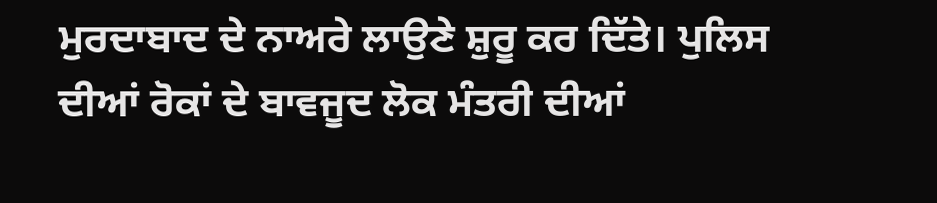ਮੁਰਦਾਬਾਦ ਦੇ ਨਾਅਰੇ ਲਾਉਣੇ ਸ਼ੁਰੂ ਕਰ ਦਿੱਤੇ। ਪੁਲਿਸ ਦੀਆਂ ਰੋਕਾਂ ਦੇ ਬਾਵਜੂਦ ਲੋਕ ਮੰਤਰੀ ਦੀਆਂ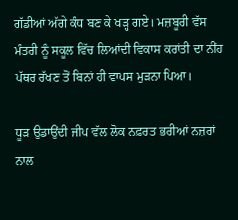ਗੱਡੀਆਂ ਅੱਗੇ ਕੰਧ ਬਣ ਕੇ ਖੜ੍ਹ ਗਏ। ਮਜ਼ਬੂਰੀ ਵੱਸ ਮੰਤਰੀ ਨੂੰ ਸਕੂਲ ਵਿੱਚ ਲਿਆਂਦੀ ਵਿਕਾਸ ਕਰਾਂਤੀ ਦਾ ਨੀਂਹ ਪੱਥਰ ਰੱਖਣ ਤੋਂ ਬਿਨਾਂ ਹੀ ਵਾਪਸ ਮੁੜਨਾ ਪਿਆ।

ਧੂੜ ਉਡਾਉਂਦੀ ਜੀਪ ਵੱਲ ਲੋਕ ਨਫ਼ਰਤ ਭਰੀਆਂ ਨਜ਼ਰਾਂ ਨਾਲ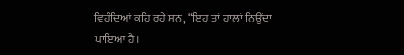ਵਿਹੰਦਿਆਂ ਕਹਿ ਰਹੇ ਸਨ, “ਇਹ ਤਾਂ ਹਾਲਾਂ ਨਿਉਂਦਾ ਪਾਇਆ ਹੈ।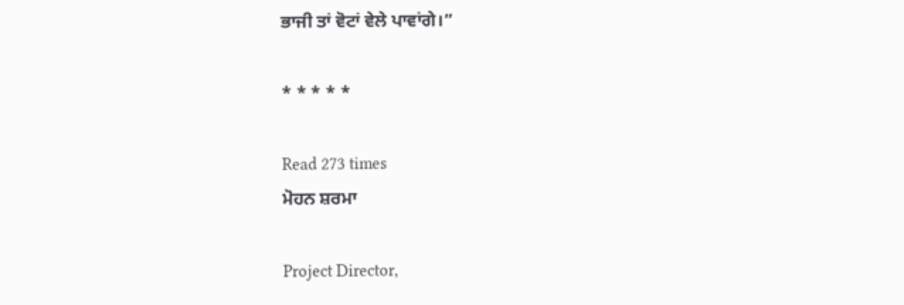ਭਾਜੀ ਤਾਂ ਵੋਟਾਂ ਵੇਲੇ ਪਾਵਾਂਗੇ।”

* * * * *

Read 273 times
ਮੋਹਨ ਸ਼ਰਮਾ

Project Director,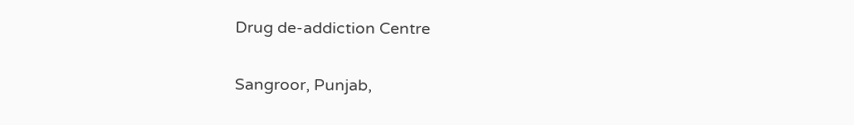Drug de-addiction Centre

Sangroor, Punjab,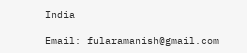India

Email: fularamanish@gmail.com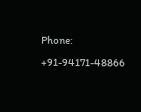Phone: +91-94171-48866